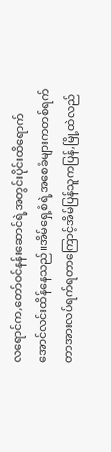လရောင်က,တော်ဝင်နန်းဆောင်ရဲ့အတွင်းပိုင်းထိရောက်အောင်လင်းထိန်နေသည်။အိမ်ရှေ့စံရဲ့အစေခံများကတစ်ရက်တာအားလပ်ရက်ရတာကြောင့်အိမ်ပြန်သူကပြန်,မြို့ထဲလည်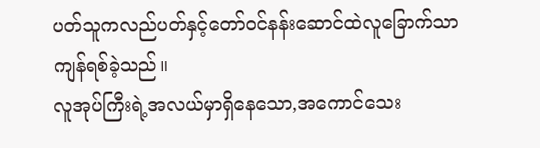ပတ်သူကလည်ပတ်နှင့်တော်ဝင်နန်းဆောင်ထဲလူခြောက်သာကျန်ရစ်ခဲ့သည်။
လူအုပ်ကြီးရဲ့အလယ်မှာရှိနေသော,အကောင်သေး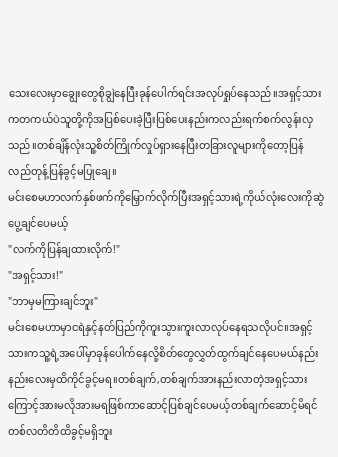သေးလေးမှာချွေးတွေစိုချွဲနေပြီးခုန်ပေါက်ရင်းအလုပ်ရှုပ်နေသည်။အရှင့်သားကတကယ်ပဲသူတို့ကိုအပြစ်ပေးခဲ့ပြီးပြစ်ပေးနည်းကလည်းရက်စက်လွန်းလှသည်။တစ်ချိန်လုံးသူ့စိတ်ကြိုက်လှုပ်ရှားနေပြီးတခြားလူများကိုတော့ပြန်လည်တုန့်ပြန်ခွင့်မပြုချေ။
မင်းစေမဟာလက်နှစ်ဖက်ကိုမြှောက်လိုက်ပြီးအရှင့်သားရဲ့ကိုယ်လုံးလေးကိုဆွဲပွေ့ချင်ပေမယ့်
"လက်ကိုပြန်ချထားလိုက်!"
"အရှင့်သား!"
"ဘာမှမကြားချင်ဘူး"
မင်းစေမဟာမှာငရဲနှင့်နတ်ပြည်ကိုကူးသွားကူးလာလုပ်နေရသလိုပင်။အရှင့်သားကသူ့ရဲ့အပေါ်မှာခုန်ပေါက်နေလို့စိတ်တွေလွှတ်ထွက်ချင်နေပေမယ်နည်းနည်းလေးမှထိကိုင်ခွင့်မရ။တစ်ချက်,တစ်ချက်အားနည်းလာတဲ့အရှင့်သားကြောင့်အားမလိုအားမရဖြစ်ကာဆောင့်ပြစ်ချင်ပေမယ့်တစ်ချက်ဆောင့်မိရင်တစ်လတိတိထိခွင့်မရှိဘူး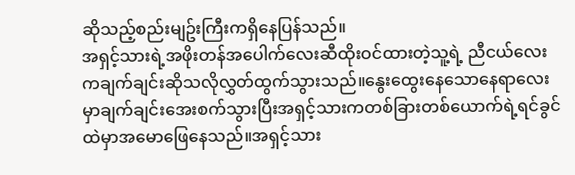ဆိုသည့်စည်းမျဥ်းကြီးကရှိနေပြန်သည်။
အရှင့်သားရဲ့အဖိုးတန်အပေါက်လေးဆီထိုးဝင်ထားတဲ့သူ့ရဲ့ ညီငယ်လေးကချက်ချင်းဆိုသလိုလွှတ်ထွက်သွားသည်။နွေးထွေးနေသောနေရာလေးမှာချက်ချင်းအေးစက်သွားပြီးအရှင့်သားကတစ်ခြားတစ်ယောက်ရဲ့ရင်ခွင်ထဲမှာအမောဖြေနေသည်။အရှင့်သား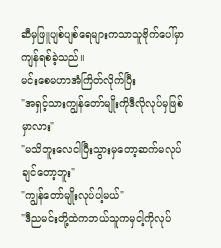ဆီမှဖြူပျစ်ပျစ်ရေများကသာသူဗိုက်ပေါ်မှာကျန်ရစ်ခဲ့သည်။
မင်းစေမဟာအံကြိတ်လိုက်ပြီး
"အရှင့်သားကျွန်တော်မျိုးကိုဒီလိုလုပ်မှဖြစ်မှာလား"
"မသိဘူးလေငါပြီးသွားမှတော့ဆက်မလုပ်ချင်တော့ဘူး"
"ကျွန်တော်မျိုးလုပ်ပါ့မယ်"
"ဒီညမင်းတို့ထဲကဘယ်သူကမှငါ့ကိုလုပ်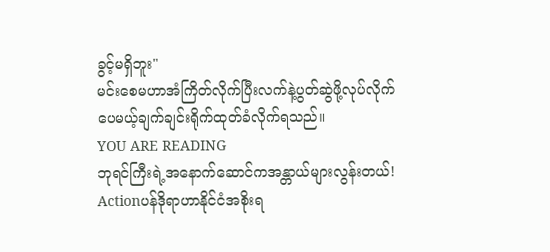ခွင့်မရှိဘူး"
မင်းစေမဟာအံကြိတ်လိုက်ပြီးလက်နဲ့ပွတ်ဆွဲဖို့လုပ်လိုက်ပေမယ့်ချက်ချင်းရိုက်ထုတ်ခံလိုက်ရသည်။
YOU ARE READING
ဘုရင်ကြီးရဲ့အနောက်ဆောင်ကအန္တာယ်များလွန်းတယ်!
Actionပန်ဒိုရာဟာနိုင်ငံအစိုးရ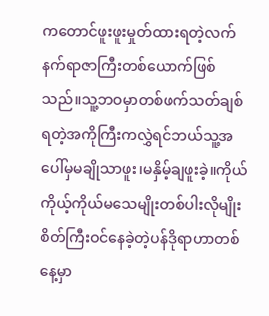ကတောင်ဖူးဖူးမှုတ်ထားရတဲ့လက်နက်ရာဇာကြီးတစ်ယောက်ဖြစ်သည်။သူ့ဘဝမှာတစ်ဖက်သတ်ချစ်ရတဲ့အကိုကြီးကလွှဲရင်ဘယ်သူ့အပေါ်မှမချိုသာဖူး၊မနှိမ့်ချဖူးခဲ့။ကိုယ်ကိုယ့်ကိုယ်မသေမျိုးတစ်ပါးလိုမျိုးစိတ်ကြီးဝင်နေခဲ့တဲ့ပန်ဒိုရာဟာတစ်နေ့မှာ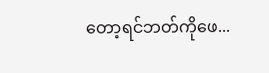တော့ရင်ဘတ်ကိုဖေ...